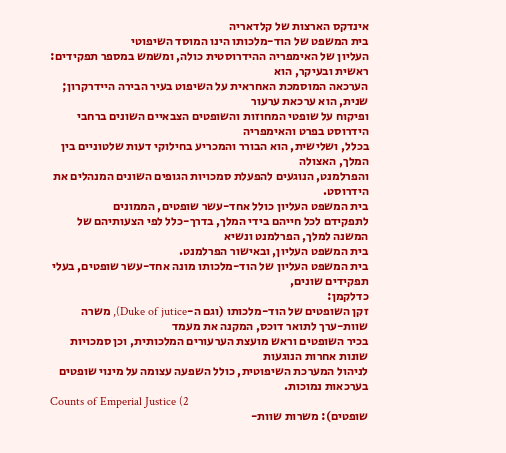אינדקס הארצות של קלדאריה
בית המשפט של הוד-מלכותו הינו המוסד השיפוטי
העליון של האימפריה ההידרוסטית כולה, ומשמש במספר תפקידים: ראשית ובעיקר, הוא
הערכאה המוסמכת האחראית על השיפוט בעיר הבירה היידרקרון; שנית, הוא ערכאת ערעור
ופיקוח על שופטי המחוזות והשופטים הצבאיים השונים ברחבי הידרוסט בפרט והאימפריה
בכלל, ושלישית, הוא הבורר והמכריע בחילוקי דעות שלטוניים בין המלך, האצולה
והפרלמנט, הנוגעים להפעלת סמכויות הגופים השונים המנהלים את הידרוסט.
בית המשפט העליון כולל אחד-עשר שופטים, הממונים
לתפקידם לכל חייהם בידי המלך, בדרך-כלל לפי הצעותיהם של המשנה למלך, הפרלמנט ונשיא
בית המשפט העליון, ובאישור הפרלמנט.
בית המשפט העליון של הוד-מלכותו מונה אחד-עשר שופטים, בעלי תפקידים שונים,
כדלקמן:
זקן השופטים של הוד-מלכותו (וגם ה-Duke of jutice), משרה שוות-ערך לתואר דוכס, המקנה את מעמד
בכיר השופטים וראש מועצת הערעורים המלכותית, וכן סמכויות שונות אחרות הנוגעות
לניהול המערכת השיפוטית, כולל השפעה עצומה על מינוי שופטים בערכאות נמוכות.
Counts of Emperial Justice (2
שופטים): משרות שוות-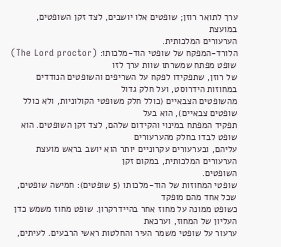ערך לתואר רוזן; שופטים אלו יושבים, לצד זקן השופטים, במועצת
הערעורים המלכותית.
הלורד-המפקח של שופטי הוד-מלכותו: (The Lord proctor) שופט מפתח שמשרתו שוות ערך לזו
של רוזן, שתפקידו לפקח על השריפים והשופטים הנודדים במחוזות הידרוסט, ועל חלק גדול
מהשופטים הצבאיים (כולל חלק משופטי הקולוניות, ולא כולל שופטים צבאיים), הוא בעל
תפקיד המפתח במינוי והקידום שלהם, לצד זקן השופטים. הוא שופט לבדו בחלק מהערעורים
עליהם, ובערעורים עקרוניים יותר הוא יושב בראש מועצת הערעורים המלכותית, במקום זקן
השופטים.
שופטי המחוזות של הוד-מלכותו (5 שופטים): חמישה שופטים, שכל אחד מהם מופקד
כשופט ממונה על מחוז אחר בהיידרקרון. שופט מחוז משמש כדן העליון של המחוז, וערכאת
ערעור על שופטי משמר העיר והחלטות ראשי הרבעים. לעיתים,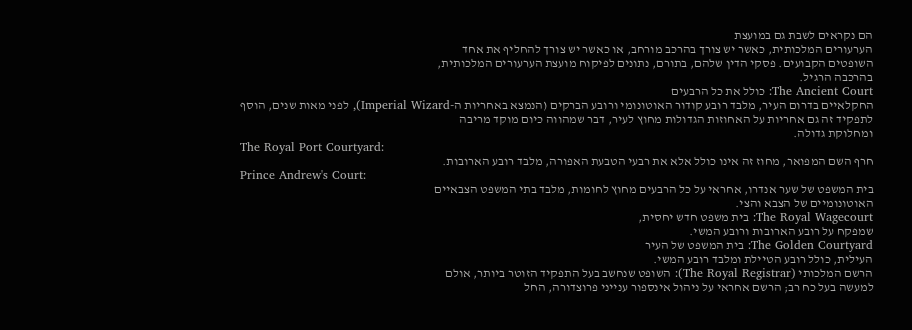הם נקראים לשבת גם במועצת
הערעורים המלכותית, כאשר יש צורך בהרכב מורחב, או כאשר יש צורך להחליף את אחד
השופטים הקבועים. פסקי הדין שלהם, בתורם, נתונים לפיקוח מועצת הערעורים המלכותית,
בהרכבה הרגיל.
The Ancient Court: כולל את כל הרבעים
החקלאיים בדרום העיר, מלבד רובע קודור האוטונומי ורובע הברקים (הנמצא באחריות ה-Imperial Wizard), לפני מאות שנים, הוסף
לתפקיד זה גם אחריות על האחוזות הגדולות מחוץ לעיר, דבר שמהווה כיום מוקד מריבה
ומחלוקת גדולה.
The Royal Port Courtyard:
חרף השם המפואר, מחוז זה אינו כולל אלא את רבעי הטבעת האפורה, מלבד רובע הארובות.
Prince Andrew's Court:
בית המשפט של שער אנדרו, אחראי על כל הרבעים מחוץ לחומות, מלבד בתי המשפט הצבאיים
האוטונומיים של הצבא והצי.
The Royal Wagecourt: בית משפט חדש יחסית,
שמפקח על רובע הארובות ורובע המשי.
The Golden Courtyard: בית המשפט של העיר
העילית, כולל רובע הטיילת ומלבד רובע המשי.
הרשם המלכותי (The Royal Registrar): השופט שנחשב בעל התפקיד הזוטר ביותר, אולם
למעשה בעל כח רב; הרשם אחראי על ניהול אינספור ענייני פרוצדורה, החל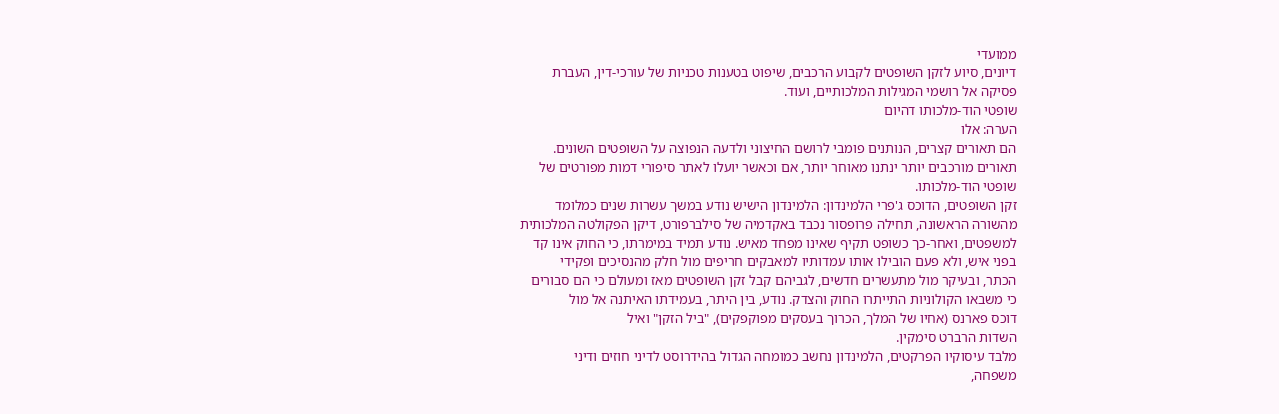ממועדי
דיונים, סיוע לזקן השופטים לקבוע הרכבים, שיפוט בטענות טכניות של עורכי-דין, העברת
פסיקה אל רושמי המגילות המלכותיים, ועוד.
שופטי הוד-מלכותו דהיום
הערה: אלו
הם תאורים קצרים, הנותנים פומבי לרושם החיצוני ולדעה הנפוצה על השופטים השונים.
תאורים מורכבים יותר ינתנו מאוחר יותר, אם וכאשר יועלו לאתר סיפורי דמות מפורטים של
שופטי הוד-מלכותו.
זקן השופטים, הדוכס ג'פרי הלמינדון: הלמינדון הישיש נודע במשך עשרות שנים כמלומד
מהשורה הראשונה, תחילה פרופסור נכבד באקדמיה של סילברפורט, דיקן הפקולטה המלכותית
למשפטים, ואחר-כך כשופט תקיף שאינו מפחד מאיש. נודע תמיד במימרתו, כי החוק אינו קד
בפני איש, ולא פעם הובילו אותו עמדותיו למאבקים חריפים מול חלק מהנסיכים ופקידי
הכתר, ובעיקר מול מתעשרים חדשים, לגביהם קבל זקן השופטים מאז ומעולם כי הם סבורים
כי משבאו הקולוניות התייתרו החוק והצדק. נודע, בין היתר, בעמידתו האיתנה אל מול
דוכס פארנס (אחיו של המלך, הכרוך בעסקים מפוקפקים), "ביל הזקן" ואיל
השדות הרברט סימקין.
מלבד עיסוקיו הפרקטים, הלמינדון נחשב כמומחה הגדול בהידרוסט לדיני חוזים ודיני
משפחה,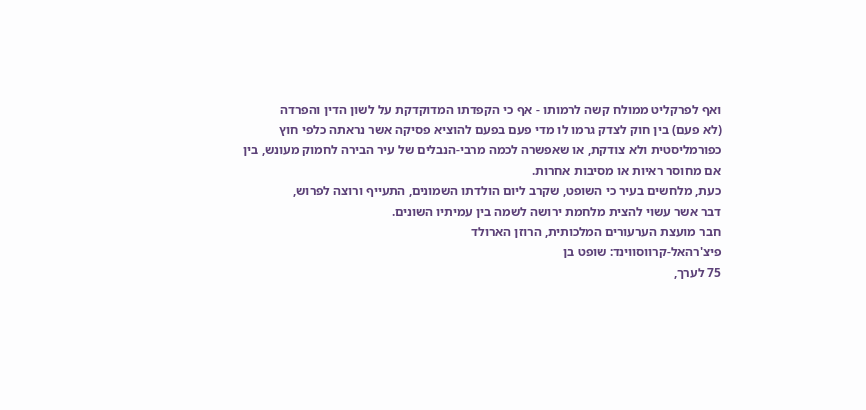ואף לפרקליט ממולח קשה לרמותו - אף כי הקפדתו המדוקדקת על לשון הדין והפרדה
(לא פעם) בין חוק לצדק גרמו לו מדי פעם בפעם להוציא פסיקה אשר נראתה כלפי חוץ
כפורמליסטית ולא צודקת, או שאפשרה לכמה מרבי-הנבלים של עיר הבירה לחמוק מעונש, בין
אם מחוסר ראיות או מסיבות אחרות.
כעת, מלחשים בעיר כי השופט, שקרב ליום הולדתו השמונים, התעייף ורוצה לפרוש,
דבר אשר עשוי להצית מלחמת ירושה לשמה בין עמיתיו השונים.
חבר מועצת הערעורים המלכותית, הרוזן הארולד
פיצ'רהאל-קרווסווינד: שופט בן
75 לערך,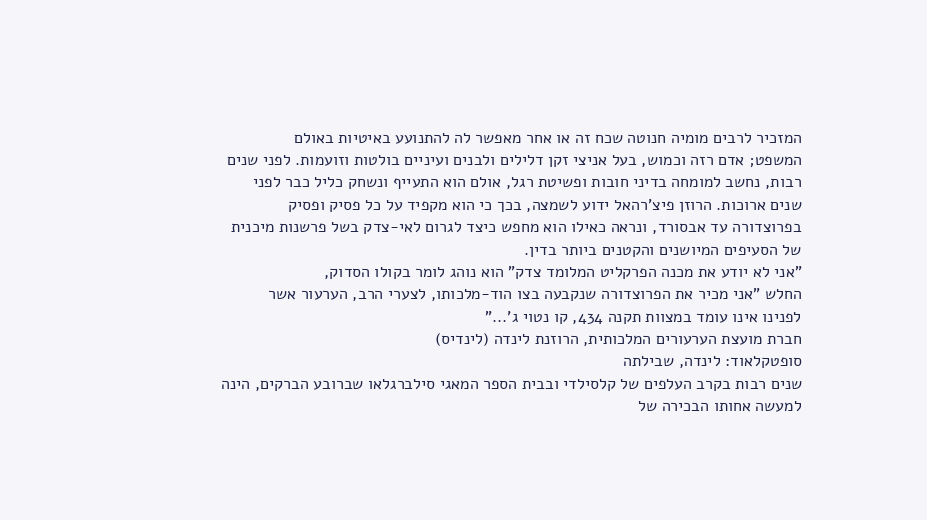המזכיר לרבים מומיה חנוטה שכח זה או אחר מאפשר לה להתנועע באיטיות באולם
המשפט; אדם רזה וכמוש, בעל אניצי זקן דלילים ולבנים ועיניים בולטות וזועמות. לפני שנים
רבות, נחשב למומחה בדיני חובות ופשיטת רגל, אולם הוא התעייף ונשחק כליל כבר לפני
שנים ארוכות. הרוזן פיצ'רהאל ידוע לשמצה, בכך כי הוא מקפיד על כל פסיק ופסיק
בפרוצדורה עד אבסורד, ונראה כאילו הוא מחפש כיצד לגרום לאי-צדק בשל פרשנות מיכנית
של הסעיפים המיושנים והקטנים ביותר בדין.
"אני לא יודע את מכנה הפרקליט המלומד צדק" הוא נוהג לומר בקולו הסדוק,
החלש "אני מכיר את הפרוצדורה שנקבעה בצו הוד-מלכותו, לצערי הרב, הערעור אשר
לפנינו אינו עומד במצוות תקנה 434, קו נטוי ג'..."
חברת מועצת הערעורים המלכותית, הרוזנת לינדה (לינדיס)
סופטקלאוד: לינדה, שבילתה
שנים רבות בקרב העלפים של קלסילדי ובבית הספר המאגי סילברגלאו שברובע הברקים, הינה
למעשה אחותו הבכירה של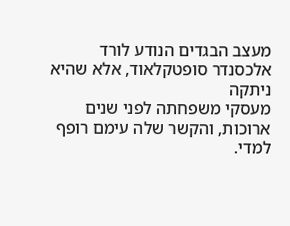מעצב הבגדים הנודע לורד אלכסנדר סופטקלאוד, אלא שהיא ניתקה
מעסקי משפחתה לפני שנים ארוכות, והקשר שלה עימם רופף למדי.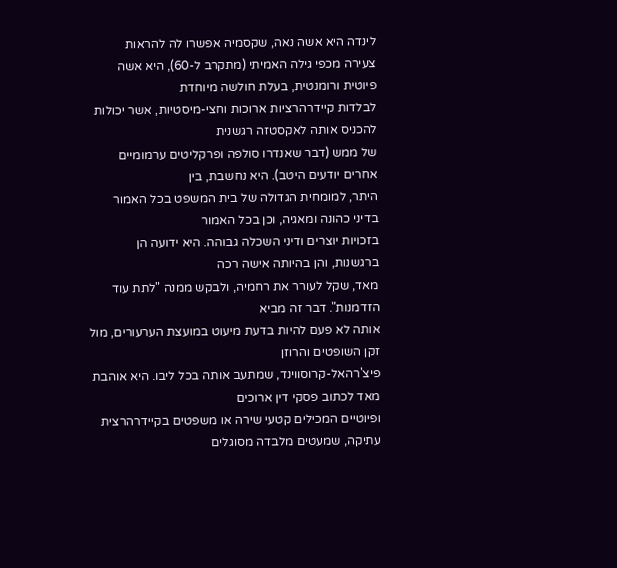לינדה היא אשה נאה, שקסמיה אפשרו לה להראות
צעירה מכפי גילה האמיתי (מתקרב ל-60), היא אשה פיוטית ורומנטית, בעלת חולשה מיוחדת
לבלדות קיידרהרציות ארוכות וחצי-מיסטיות, אשר יכולות להכניס אותה לאקסטזה רגשנית
של ממש (דבר שאנדרו סולפה ופרקליטים ערמומיים אחרים יודעים היטב). היא נחשבת, בין
היתר, למומחית הגדולה של בית המשפט בכל האמור בדיני כהונה ומאגיה, וכן בכל האמור
בזכויות יוצרים ודיני השכלה גבוהה. היא ידועה הן ברגשנות, והן בהיותה אישה רכה
מאד, שקל לעורר את רחמיה, ולבקש ממנה "לתת עוד הזדמנות". דבר זה מביא
אותה לא פעם להיות בדעת מיעוט במועצת הערעורים, מול זקן השופטים והרוזן
פיצ'רהאל-קרוסווינד, שמתעב אותה בכל ליבו. היא אוהבת מאד לכתוב פסקי דין ארוכים
ופיוטיים המכילים קטעי שירה או משפטים בקיידרהרצית עתיקה, שמעטים מלבדה מסוגלים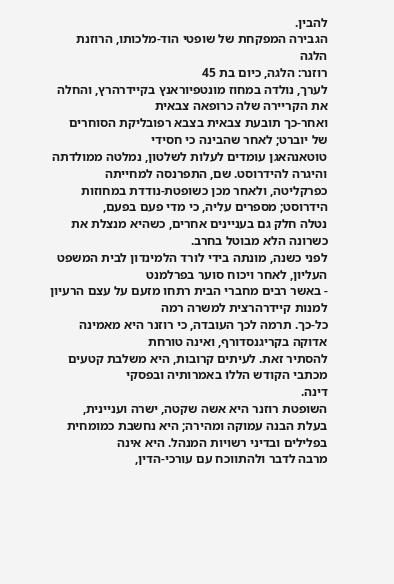להבין.
הגבירה המפקחת של שופטי הוד-מלכותו, הרוזנת הלגה
רוזנר: הלגה, כיום בת 45
לערך, נולדה במחוז מונטפיוראנץ בקיידרהרץ, והחלה את הקריירה שלה כרופאה צבאית
ואחר-כך תובעת צבאית בצבא רפובליקת הסוחרים של יוברט; לאחר שהבינה כי חסידי
טוטאנהאגן עומדים לעלות לשלטון, נמלטה ממולדתה והיגרה להידרוסט. שם, התפרנסה למחייתה
כפרקליטה, ולאחר מכן כשופטת-נודדת במחוזות הידרוסט; מספרים עליה, כי מדי פעם בפעם,
נטלה חלק גם בעניינים אחרים, כשהיא מנצלת את כשרונה הלא מבוטל בחרב.
לפני כשנה, מונתה בידי לורד הלמינדון לבית המשפט העליון, לאחר ויכוח סוער בפרלמנט
- באשר רבים מחברי הבית רתחו מזעם על עצם הרעיון למנות קיידרהרצית למשרה רמה
כל-כך. תרמה לכך העובדה, כי רוזנר היא מאמינה אדוקה בקריגנסדורף, ואינה טורחת
להסתיר זאת. לעיתים קרובות, היא משלבת קטעים מכתבי הקודש הללו באמרותיה ובפסקי
דינה.
השופטת רוזנר היא אשה שקטה, ישרה ועניינית,
בעלת הבנה עמוקה ומהירה; היא נחשבת כמומחית בפלילים ובדיני רשויות המנהל. היא אינה
מרבה לדבר ולהתווכח עם עורכי-הדין,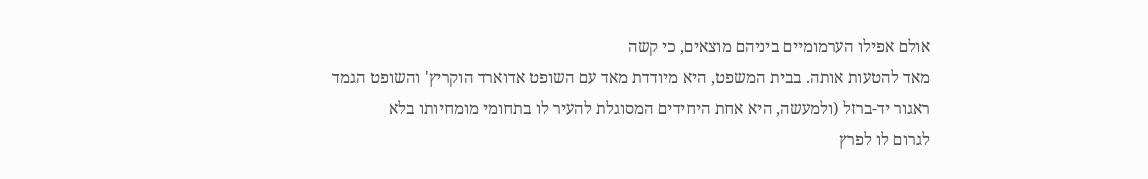אולם אפילו הערמומיים ביניהם מוצאים, כי קשה
מאד להטעות אותה. בבית המשפט, היא מיודדת מאד עם השופט אדוארד הוקריץ' והשופט הגמד
ראגור יד-ברזל (ולמעשה, היא אחת היחידים המסוגלת להעיר לו בתחומי מומחיותו בלא
לגרום לו לפרץ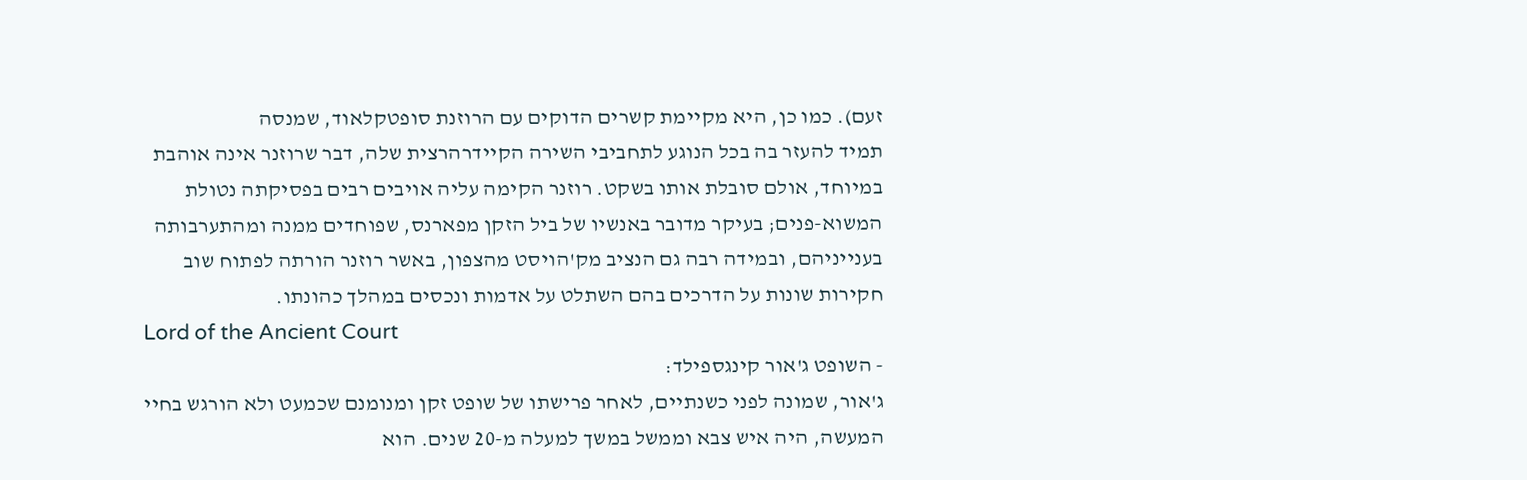זעם). כמו כן, היא מקיימת קשרים הדוקים עם הרוזנת סופטקלאוד, שמנסה
תמיד להעזר בה בכל הנוגע לתחביבי השירה הקיידרהרצית שלה, דבר שרוזנר אינה אוהבת
במיוחד, אולם סובלת אותו בשקט. רוזנר הקימה עליה אויבים רבים בפסיקתה נטולת
המשוא-פנים; בעיקר מדובר באנשיו של ביל הזקן מפארנס, שפוחדים ממנה ומהתערבותה
בענייניהם, ובמידה רבה גם הנציב מק'הויסט מהצפון, באשר רוזנר הורתה לפתוח שוב
חקירות שונות על הדרכים בהם השתלט על אדמות ונכסים במהלך כהונתו.
Lord of the Ancient Court
- השופט ג'אור קינגספילד:
ג'אור, שמונה לפני כשנתיים, לאחר פרישתו של שופט זקן ומנומנם שכמעט ולא הורגש בחיי
המעשה, היה איש צבא וממשל במשך למעלה מ-20 שנים. הוא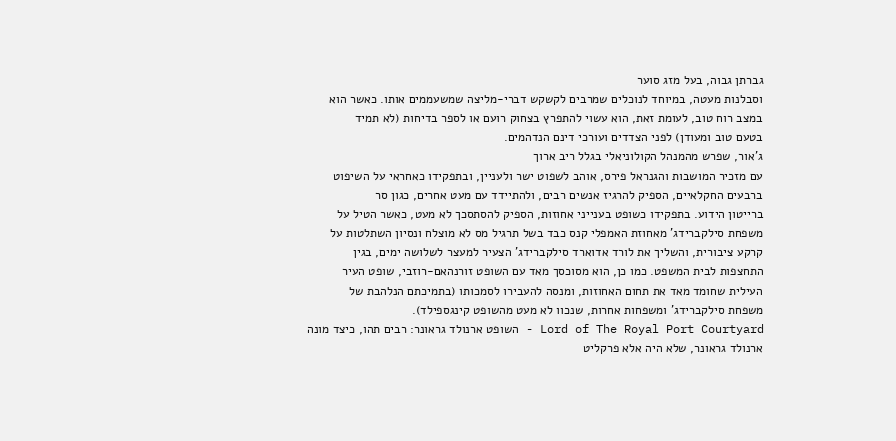גברתן גבוה, בעל מזג סוער
וסבלנות מעטה, במיוחד לנוכלים שמרבים לקשקש דברי-מליצה שמשעממים אותו. כאשר הוא
במצב רוח טוב, לעומת זאת, הוא עשוי להתפרץ בצחוק רועם או לספר בדיחות (לא תמיד
בטעם טוב ומעודן) לפני הצדדים ועורכי דינם הנדהמים.
ג'אור, שפרש מהמנהל הקולוניאלי בגלל ריב ארוך
עם מזכיר המושבות והגנראל פירס, אוהב לשפוט ישר ולעניין, ובתפקידו כאחראי על השיפוט
ברבעים החקלאיים, הספיק להרגיז אנשים רבים, ולהתיידד עם מעט אחרים, כגון סר
ברייטון הידוע. בתפקידו כשופט בענייני אחוזות, הספיק להסתסכך לא מעט, כאשר הטיל על
משפחת סילקברידג' מאחוזת האמפלי קנס כבד בשל תרגיל מס לא מוצלח ונסיון השתלטות על
קרקע ציבורית, והשליך את לורד אדוארד סילקברידג' הצעיר למעצר לשלושה ימים, בגין
התחצפות לבית המשפט. כמו כן, הוא מסוכסך מאד עם השופט זורנהאם-רוזבי, שופט העיר
העילית שחומד מאד את תחום האחוזות, ומנסה להעבירו לסמכותו (בתמיכתם הנלהבת של
משפחת סילקברידג' ומשפחות אחרות, שנכוו לא מעט מהשופט קינגספילד).
Lord of The Royal Port Courtyard - השופט ארנולד גראונר: רבים תהו, כיצד מונה
ארנולד גראונר, שלא היה אלא פרקליט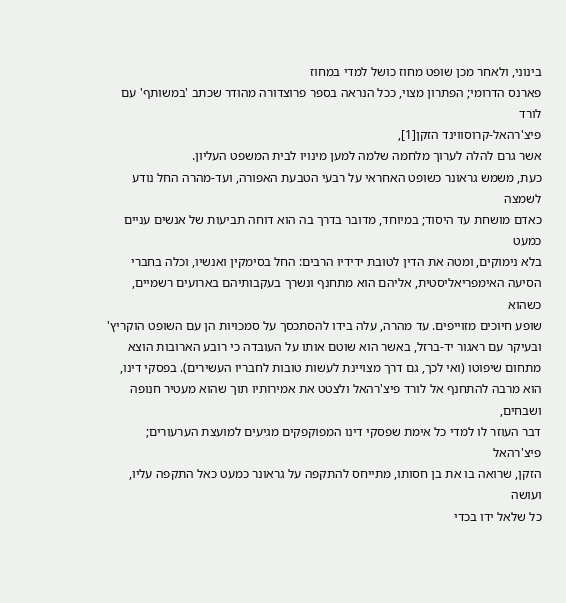בינוני, ולאחר מכן שופט מחוז כושל למדי במחוז
פארנס הדרומי; הפתרון מצוי, ככל הנראה בספר פרוצדורה מהודר שכתב 'במשותף' עם לורד
פיצ'רהאל-קרוסווינד הזקן[1],
אשר גרם להלה לערוך מלחמה שלמה למען מינויו לבית המשפט העליון.
כעת, משמש גראונר כשופט האחראי על רבעי הטבעת האפורה, ועד-מהרה החל נודע לשמצה
כאדם מושחת עד היסוד; במיוחד, מדובר בדרך בה הוא דוחה תביעות של אנשים עניים כמעט
בלא נימוקים, ומטה את הדין לטובת ידידיו הרבים: החל בסימקין ואנשיו, וכלה בחברי
הסיעה האימפריאליסטית, אליהם הוא מתחנף ונשרך בעקבותיהם בארועים רשמיים, כשהוא
שופע חיוכים מזוייפים. עד מהרה, עלה בידו להסתכסך על סמכויות הן עם השופט הוקריץ'
ובעיקר עם ראגור יד-ברזל, באשר הוא שוטם אותו על העובדה כי רובע הארובות הוצא
מתחום שיפוטו (ואי לכך, גם דרך מצויינת לעשות טובות לחבריו העשירים). בפסקי דינו,
הוא מרבה להתחנף אל לורד פיצ'רהאל ולצטט את אמירותיו תוך שהוא מעטיר חנופה ושבחים,
דבר העוזר לו למדי כל אימת שפסקי דינו המפוקפקים מגיעים למועצת הערעורים; פיצ'רהאל
הזקן, שרואה בו את בן חסותו, מתייחס להתקפה על גראונר כמעט כאל התקפה עליו, ועושה
כל שלאל ידו בכדי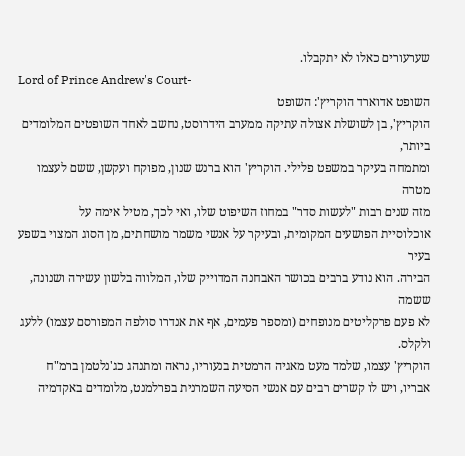שערעורים כאלו לא יתקבלו.
Lord of Prince Andrew's Court-
השופט אדוארד הוקריץ': השופט
הוקריץ', בן לשושלת אצולה עתיקה ממערב הידרוסט, נחשב לאחד השופטים המלומדים ביותר,
ומתמחה בעיקר במשפט פלילי. הוקריץ' הוא ברנש שנון, מפוקח ועקשן, ששם לעצמו מטרה
מזה שנים רבות "לעשות סדר" במחוז השיפוט שלו, ואי לכך, מטיל אימה על
אוכלוסיית הפושעים המקומית, ובעיקר על אנשי משמר מושחתים, מן הסוג המצוי בשפע בעיר
הבירה. הוא נודע ברבים בכושר האבחנה המדוייק שלו, המלווה בלשון עשירה ושנונה, ששמה
לא פעם פרקליטים מנופחים (ומספר פעמים, אף את אנדרו סולפה המפורסם עצמו) ללעג
ולקלס.
הוקריץ' עצמו, שלמד מעט מאגיה הרמטית בנעוריו, נראה ומתנהג כג'נלטמן ברמ"ח
אבריו, ויש לו קשרים רבים עם אנשי הסיעה השמרנית בפרלמנט, מלומדים באקדמיה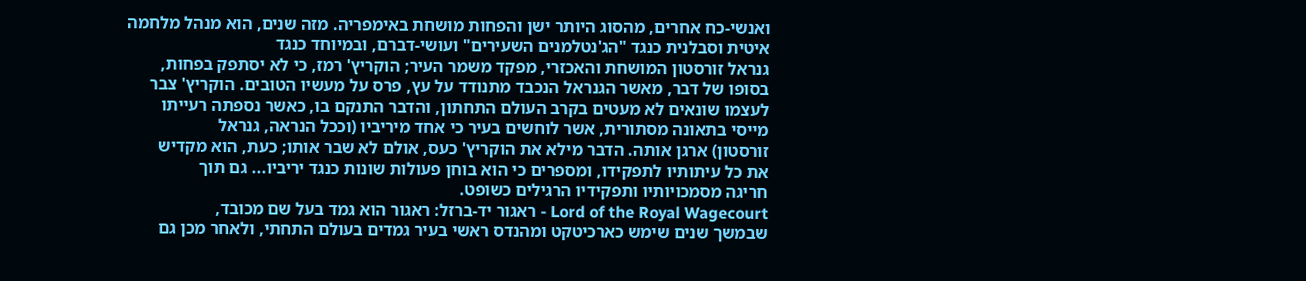ואנשי-כח אחרים, מהסוג היותר ישן והפחות מושחת באימפריה. מזה שנים, הוא מנהל מלחמה
איטית וסבלנית כנגד "הג'נטלמנים השעירים" ועושי-דברם, ובמיוחד כנגד
גנראל זורסטון המושחת והאכזרי, מפקד משמר העיר; הוקריץ' רמז, כי לא יסתפק בפחות,
בסופו של דבר, מאשר הגנראל הנכבד מתנודד על עץ, פרס על מעשיו הטובים. הוקריץ' צבר
לעצמו שונאים לא מעטים בקרב העולם התחתון, והדבר התנקם בו, כאשר נספתה רעייתו
מייסי בתאונה מסתורית, אשר לוחשים בעיר כי אחד מיריביו (וככל הנראה, גנראל
זורסטון) ארגן אותה. הדבר מילא את הוקריץ' כעס, אולם לא שבר אותו; כעת, הוא מקדיש
את כל עיתותיו לתפקידו, ומספרים כי הוא בוחן פעולות שונות כנגד יריביו... גם תוך
חריגה מסמכויותיו ותפקידיו הרגילים כשופט.
Lord of the Royal Wagecourt - ראגור יד-ברזל: ראגור הוא גמד בעל שם מכובד,
שבמשך שנים שימש כארכיטקט ומהנדס ראשי בעיר גמדים בעולם התחתי, ולאחר מכן גם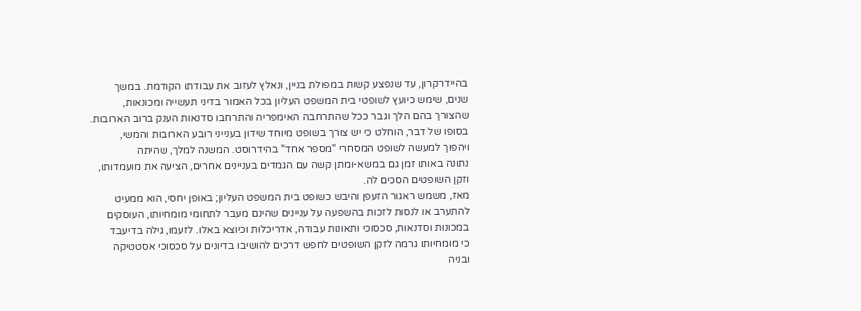בהיידרקרון, עד שנפצע קשות במפולת בניין, ונאלץ לעזוב את עבודתו הקודמת. במשך
שנים, שימש כיועץ לשופטי בית המשפט העליון בכל האמור בדיני תעשייה ומכונאות,
שהצורך בהם הלך וגבר ככל שהתרחבה האימפריה והתרחבו סדנאות הענק ברוב הארובות.
בסופו של דבר, הוחלט כי יש צורך בשופט מיוחד שידון בענייני רובע הארובות והמשי,
ויהפוך למעשה לשופט המסחרי "מספר אחד" בהידרוסט. המשנה למלך, שהיתה
נתונה באותו זמן גם במשא-ומתן קשה עם הגמדים בעניינים אחרים, הציעה את מועמדותו,
וזקן השופטים הסכים לה.
מאז, משמש ראגור הזעפן והיבש כשופט בית המשפט העליון; באופן יחסי, הוא ממעיט
להתערב או לנסות לזכות בהשפעה על עניינים שהינם מעבר לתחומי מומחיותו, העוסקים
במכונות וסדנאות, סכסוכי ותאונות עבודה, אדריכלות וכיוצא באלו. לזעמו, גילה בדיעבד
כי מומחיותו גרמה לזקן השופטים לחפש דרכים להושיבו בדיונים על סכסוכי אסטטיקה
ובניה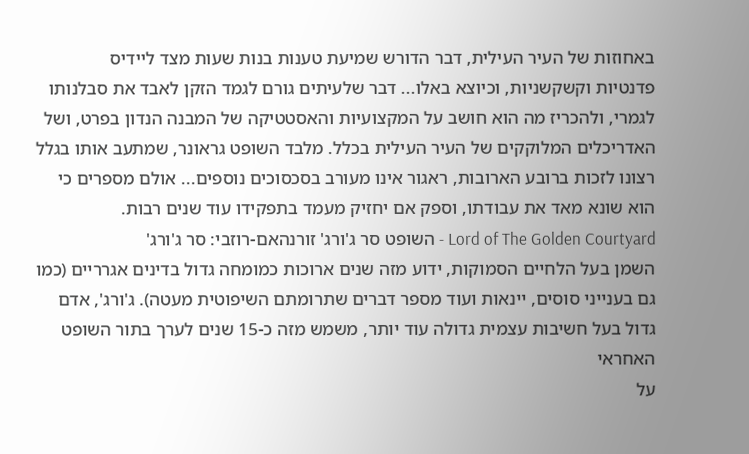באחוזות של העיר העילית, דבר הדורש שמיעת טענות בנות שעות מצד ליידיס
פדנטיות וקשקשניות, וכיוצא באלו... דבר שלעיתים גורם לגמד הזקן לאבד את סבלנותו
לגמרי, ולהכריז מה הוא חושב על המקצועיות והאסטטיקה של המבנה הנדון בפרט, ושל
האדריכלים המלוקקים של העיר העילית בכלל. מלבד השופט גראונר, שמתעב אותו בגלל
רצונו לזכות ברובע הארובות, ראגור אינו מעורב בסכסוכים נוספים... אולם מספרים כי
הוא שונא מאד את עבודתו, וספק אם יחזיק מעמד בתפקידו עוד שנים רבות.
Lord of The Golden Courtyard - השופט סר ג'ורג' זורנהאם-רוזבי: סר ג'ורג'
השמן בעל הלחיים הסמוקות, ידוע מזה שנים ארוכות כמומחה גדול בדינים אגרריים (כמו
גם בענייני סוסים, יינאות ועוד מספר דברים שתרומתם השיפוטית מעטה). ג'ורג', אדם
גדול בעל חשיבות עצמית גדולה עוד יותר, משמש מזה כ-15 שנים לערך בתור השופט האחראי
על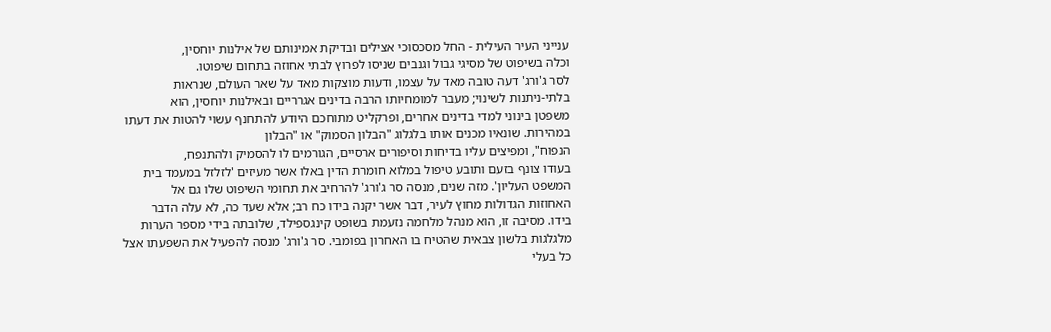ענייני העיר העילית - החל מסכסוכי אצילים ובדיקת אמינותם של אילנות יוחסין,
וכלה בשיפוט של מסיגי גבול וגנבים שניסו לפרוץ לבתי אחוזה בתחום שיפוטו.
לסר ג'ורג' דעה טובה מאד על עצמו, ודעות מוצקות מאד על שאר העולם, שנראות
בלתי-ניתנות לשינוי; מעבר למומחיותו הרבה בדינים אגרריים ובאילנות יוחסין, הוא
משפטן בינוני למדי בדינים אחרים, ופרקליט מתוחכם היודע להתחנף עשוי להטות את דעתו
במהירות. שונאיו מכנים אותו בלגלוג "הבלון הסמוק" או "הבלון
הנפוח", ומפיצים עליו בדיחות וסיפורים ארסיים, הגורמים לו להסמיק ולהתנפח,
בעודו צונף בזעם ותובע טיפול במלוא חומרת הדין באלו אשר מעיזים 'לזלזל במעמד בית
המשפט העליון'. מזה שנים, מנסה סר ג'ורג' להרחיב את תחומי השיפוט שלו גם אל
האחוזות הגדולות מחוץ לעיר, דבר אשר יקנה בידו כח רב; אלא שעד כה, לא עלה הדבר
בידו. מסיבה זו, הוא מנהל מלחמה נזעמת בשופט קינגספילד, שלובתה בידי מספר הערות
מלגלגות בלשון צבאית שהטיח בו האחרון בפומבי. סר ג'ורג' מנסה להפעיל את השפעתו אצל
כל בעלי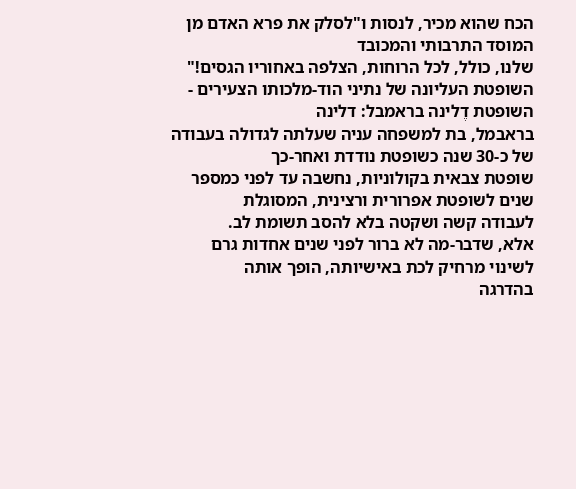הכח שהוא מכיר, לנסות ו"לסלק את פרא האדם מן המוסד התרבותי והמכובד
שלנו, כולל, לכל הרוחות, הצלפה באחוריו הגסים!"
השופטת העליונה של נתיני הוד-מלכותו הצעירים -
השופטת דֶלינה בראמבל: דלינה
בראבמל, בת למשפחה עניה שעלתה לגדולה בעבודה של כ-30 שנה כשופטת נודדת ואחר-כך
שופטת צבאית בקולוניות, נחשבה עד לפני כמספר שנים לשופטת אפרורית ורצינית, המסוגלת
לעבודה קשה ושקטה בלא להסב תשומת לב.
אלא, שדבר-מה לא ברור לפני שנים אחדות גרם לשינוי מרחיק לכת באישיותה, הופך אותה
בהדרגה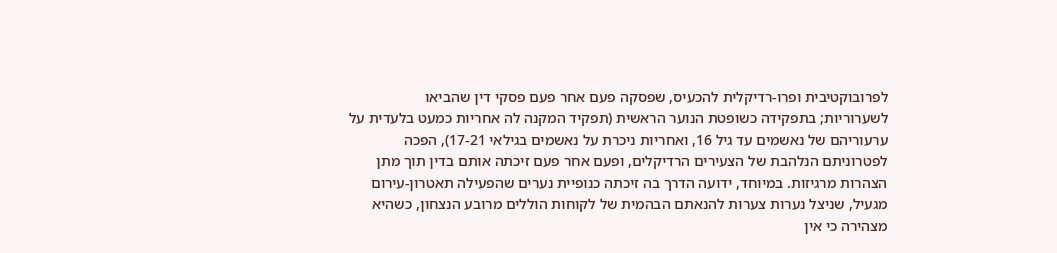לפרובוקטיבית ופרו-רדיקלית להכעיס, שפסקה פעם אחר פעם פסקי דין שהביאו
לשערוריות; בתפקידה כשופטת הנוער הראשית (תפקיד המקנה לה אחריות כמעט בלעדית על
ערעוריהם של נאשמים עד גיל 16, ואחריות ניכרת על נאשמים בגילאי 17-21), הפכה
לפטרוניתם הנלהבת של הצעירים הרדיקלים, ופעם אחר פעם זיכתה אותם בדין תוך מתן
הצהרות מרגיזות. במיוחד, ידועה הדרך בה זיכתה כנופיית נערים שהפעילה תאטרון-עירום
מגעיל, שניצל נערות צערות להנאתם הבהמית של לקוחות הוללים מרובע הנצחון, כשהיא
מצהירה כי אין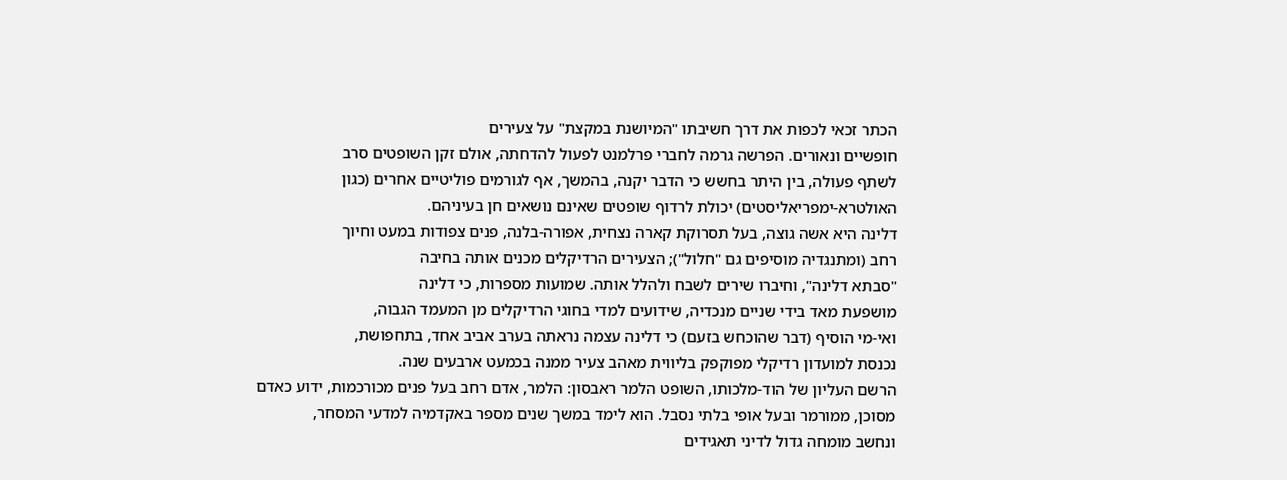הכתר זכאי לכפות את דרך חשיבתו "המיושנת במקצת" על צעירים
חופשיים ונאורים. הפרשה גרמה לחברי פרלמנט לפעול להדחתה, אולם זקן השופטים סרב
לשתף פעולה, בין היתר בחשש כי הדבר יקנה, בהמשך, אף לגורמים פוליטיים אחרים (כגון
האולטרא-ימפריאליסטים) יכולת לרדוף שופטים שאינם נושאים חן בעיניהם.
דלינה היא אשה גוצה, בעל תסרוקת קארה נצחית, אפורה-בלנה, פנים צפודות במעט וחיוך
רחב (ומתנגדיה מוסיפים גם "חלול"); הצעירים הרדיקלים מכנים אותה בחיבה
"סבתא דלינה", וחיברו שירים לשבח ולהלל אותה. שמועות מספרות, כי דלינה
מושפעת מאד בידי שניים מנכדיה, שידועים למדי בחוגי הרדיקלים מן המעמד הגבוה,
ואי-מי הוסיף (דבר שהוכחש בזעם) כי דלינה עצמה נראתה בערב אביב אחד, בתחפושת,
נכנסת למועדון רדיקלי מפוקפק בליווית מאהב צעיר ממנה בכמעט ארבעים שנה.
הרשם העליון של הוד-מלכותו, השופט הלמר ראבסון: הלמר, אדם רחב בעל פנים מכורכמות, ידוע כאדם
מסוכן, ממורמר ובעל אופי בלתי נסבל. הוא לימד במשך שנים מספר באקדמיה למדעי המסחר,
ונחשב מומחה גדול לדיני תאגידים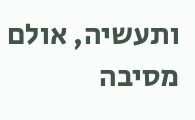ותעשיה, אולם מסיבה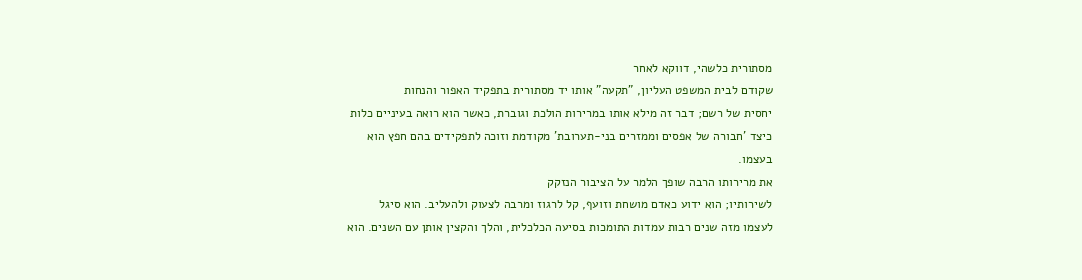מסתורית כלשהי, דווקא לאחר
שקודם לבית המשפט העליון, "תקעה" אותו יד מסתורית בתפקיד האפור והנחות
יחסית של רשם; דבר זה מילא אותו במרירות הולכת וגוברת, כאשר הוא רואה בעיניים כלות
כיצד 'חבורה של אפסים וממזרים בני-תערובת' מקודמת וזוכה לתפקידים בהם חפץ הוא
בעצמו.
את מרירותו הרבה שופך הלמר על הציבור הנזקק
לשירותיו; הוא ידוע כאדם מושחת וזועף, קל לרגוז ומרבה לצעוק ולהעליב. הוא סיגל
לעצמו מזה שנים רבות עמדות התומכות בסיעה הכלכלית, והלך והקצין אותן עם השנים. הוא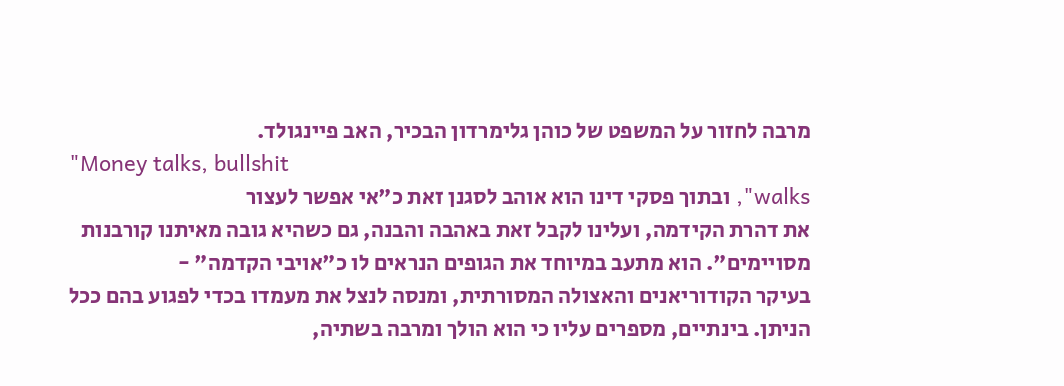מרבה לחזור על המשפט של כוהן גלימרדון הבכיר, האב פיינגולד.
"Money talks, bullshit
walks", ובתוך פסקי דינו הוא אוהב לסגנן זאת כ"אי אפשר לעצור
את דהרת הקידמה, ועלינו לקבל זאת באהבה והבנה, גם כשהיא גובה מאיתנו קורבנות
מסויימים". הוא מתעב במיוחד את הגופים הנראים לו כ"אויבי הקדמה" -
בעיקר הקודוריאנים והאצולה המסורתית, ומנסה לנצל את מעמדו בכדי לפגוע בהם ככל
הניתן. בינתיים, מספרים עליו כי הוא הולך ומרבה בשתיה,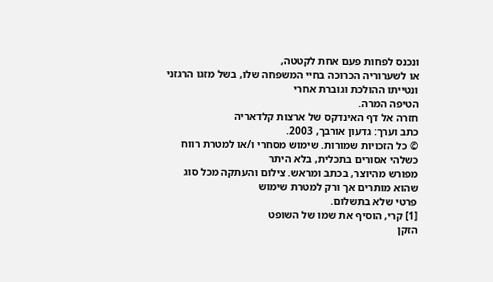ונכנס לפחות פעם אחת לקטטה,
או לשערוריה הכרוכה בחיי המשפחה שלו, בשל מזגו הרגזני ונטייתו ההולכת וגוברת אחרי
הטיפה המרה.
חזרה אל דף האינדקס של ארצות קלדאריה
כתב וערך: גדעון אורבך, 2003.
© כל הזכויות שמורות. שימוש מסחרי ו/או למטרת רווח כשלהי אסורים בתכלית, בלא היתר
מפורש מהיוצר, בכתב ומראש. צילום והעתקה מכל סוג שהוא מותרים אך ורק למטרת שימוש
פרטי שלא בתשלום.
[1] קרי, הוסיף את שמו של השופט
הזקן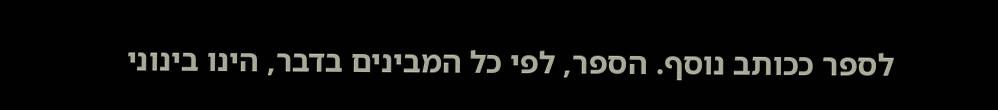לספר ככותב נוסף. הספר, לפי כל המבינים בדבר, הינו בינוני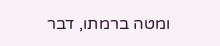ומטה ברמתו, דבר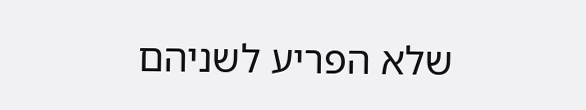שלא הפריע לשניהם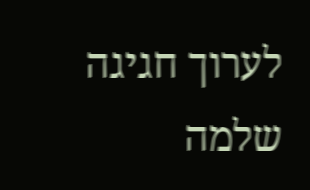לערוך חגיגה שלמה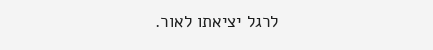לרגל יציאתו לאור.